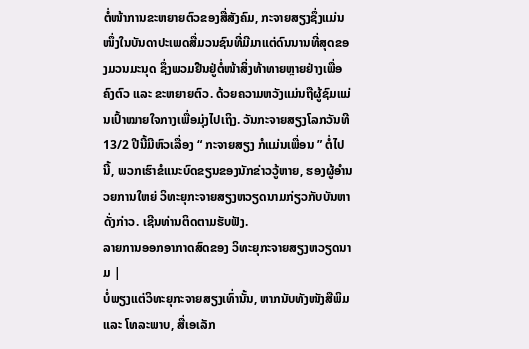ຕໍ່ໜ້າການຂະຫຍາຍຕົວຂອງສື່ສັງຄົມ, ກະຈາຍສຽງຊຶ່ງແມ່ນໜຶ່ງໃນບັນດາປະເພດສື່ມວນຊົນທີ່ມີມາແຕ່ດົນນານທີ່ສຸດຂອງມວນມະນຸດ ຊຶ່ງພວມຢືນຢູ່ຕໍ່ໜ້າສິ່ງທ້າທາຍຫຼາຍຢ່າງເພື່ອຄົງຕົວ ແລະ ຂະຫຍາຍຕົວ. ດ້ວຍຄວາມຫວັງແມ່ນຖືຜູ້ຊົມແມ່ນເປົ້າໝາຍໃຈກາງເພື່ອມຸ່ງໄປເຖິງ. ວັນກະຈາຍສຽງໂລກວັນທີ 13/2 ປີນີ້ມີຫົວເລື່ອງ “ ກະຈາຍສຽງ ກໍແມ່ນເພື່ອນ ” ຕໍ່ໄປນີ້, ພວກເຮົາຂໍແນະບົດຂຽນຂອງນັກຂ່າວວູ້ຫາຍ, ຮອງຜູ້ອຳນວຍການໃຫຍ່ ວິທະຍຸກະຈາຍສຽງຫວຽດນາມກ່ຽວກັບບັນຫາດັ່ງກ່າວ. ເຊີນທ່ານຕິດຕາມຮັບຟັງ.
ລາຍການອອກອາກາດສົດຂອງ ວິທະຍຸກະຈາຍສຽງຫວຽດນາມ |
ບໍ່ພຽງແຕ່ວິທະຍຸກະຈາຍສຽງເທົ່ານັ້ນ, ຫາກນັບທັງໜັງສືພິມ ແລະ ໂທລະພາບ, ສື່ເອເລັກ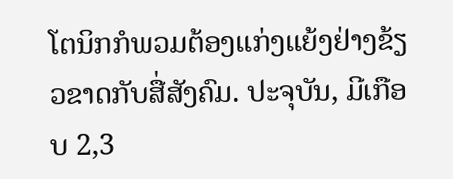ໂຕນິກກໍພວມຕ້ອງແກ່ງແຍ້ງຢ່າງຂ້ຽວຂາດກັບສື່ສັງຄົມ. ປະຈຸບັນ, ມີເກືອບ 2,3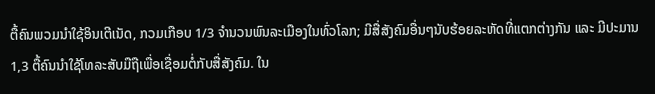ຕື້ຄົນພວມນຳໃຊ້ອິນເຕີເນັດ, ກວມເກືອບ 1/3 ຈຳນວນພົນລະເມືອງໃນທົ່ວໂລກ; ມີສື່ສັງຄົມອື່ນໆນັບຮ້ອຍລະຫັດທີ່ແຕກຕ່າງກັນ ແລະ ມີປະມານ 1,3 ຕື້ຄົນນຳໃຊ້ໂທລະສັບມືຖືເພື່ອເຊື່ອມຕໍ່ກັບສື່ສັງຄົມ. ໃນ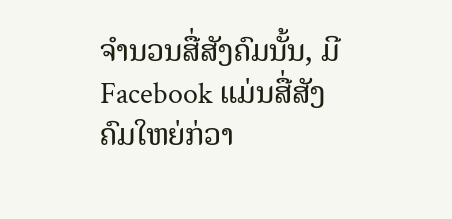ຈຳນວນສື່ສັງຄົມນັ້ນ, ມີ Facebook ແມ່ນສື່ສັງຄົມໃຫຍ່ກ່ວາ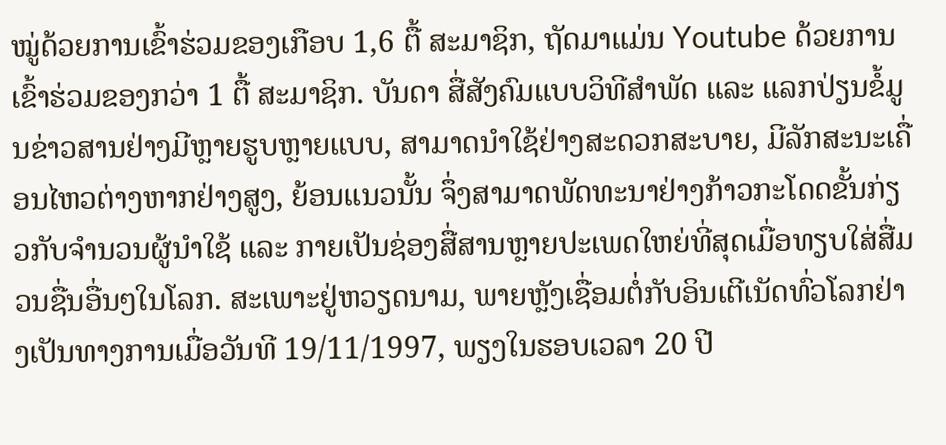ໝູ່ດ້ວຍການເຂົ້າຮ່ວມຂອງເກືອບ 1,6 ຕື້ ສະມາຊິກ, ຖັດມາແມ່ນ Youtube ດ້ວຍການເຂົ້າຮ່ວມຂອງກວ່າ 1 ຕື້ ສະມາຊິກ. ບັນດາ ສື່ສັງຄົມແບບວິທີສຳພັດ ແລະ ແລກປ່ຽນຂໍ້ມູນຂ່າວສານຢ່າງມີຫຼາຍຮູບຫຼາຍແບບ, ສາມາດນຳໃຊ້ຢ່າງສະດວກສະບາຍ, ມີລັກສະນະເຄື່ອນໄຫວຕ່າງຫາກຢ່າງສູງ, ຍ້ອນແນວນັ້ນ ຈຶ່ງສາມາດພັດທະນາຢ່າງກ້າວກະໂດດຂັ້ນກ່ຽວກັບຈຳນວນຜູ້ນຳໃຊ້ ແລະ ກາຍເປັນຊ່ອງສື່ສານຫຼາຍປະເພດໃຫຍ່ທີ່ສຸດເມື່ອທຽບໃສ່ສື່ມວນຊື່ນອື່ນໆໃນໂລກ. ສະເພາະຢູ່ຫວຽດນາມ, ພາຍຫຼັງເຊື່ອມຕໍ່ກັບອິນເຕີເນັດທົ່ວໂລກຢ່າງເປັນທາງການເມື່ອວັນທີ 19/11/1997, ພຽງໃນຮອບເວລາ 20 ປີ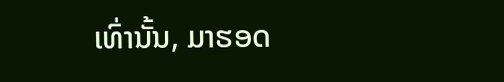ເທົ່ານັ້ນ, ມາຮອດ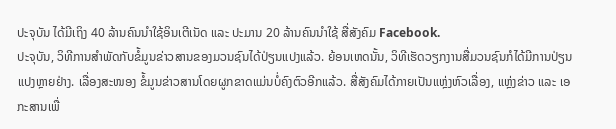ປະຈຸບັນ ໄດ້ມີເຖິງ 40 ລ້ານຄົນນຳໃຊ້ອິນເຕີເນັດ ແລະ ປະມານ 20 ລ້ານຄົນນຳໃຊ້ ສື່ສັງຄົມ Facebook.
ປະຈຸບັນ, ວິທີການສຳພັດກັບຂໍ້ມູນຂ່າວສານຂອງມວນຊົນໄດ້ປ່ຽນແປງແລ້ວ. ຍ້ອນເຫດນັ້ນ, ວິທີເຮັດວຽກງານສື່ມວນຊົນກໍໄດ້ມີການປ່ຽນແປງຫຼາຍຢ່າງ. ເລື່ອງສະໜອງ ຂໍ້ມູນຂ່າວສານໂດຍຜູກຂາດແມ່ນບໍ່ຄົງຕົວອີກແລ້ວ. ສື່ສັງຄົມໄດ້ກາຍເປັນແຫຼ່ງຫົວເລື່ອງ, ແຫຼ່ງຂ່າວ ແລະ ເອກະສານເພື່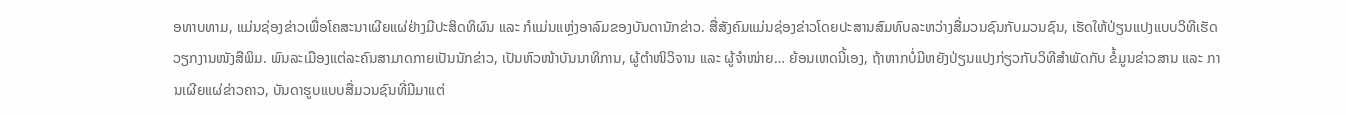ອທາບທາມ, ແມ່ນຊ່ອງຂ່າວເພື່ອໂຄສະນາເຜີຍແຜ່ຢ່າງມີປະສິດທິຜົນ ແລະ ກໍແມ່ນແຫຼ່ງອາລົມຂອງບັນດານັກຂ່າວ. ສື່ສັງຄົມແມ່ນຊ່ອງຂ່າວໂດຍປະສານສົມທົບລະຫວ່າງສື່ມວນຊົນກັບມວນຊົນ, ເຮັດໃຫ້ປ່ຽນແປງແບບວິທີເຮັດວຽກງານໜັງສືພິມ. ພົນລະເມືອງແຕ່ລະຄົນສາມາດກາຍເປັນນັກຂ່າວ, ເປັນຫົວໜ້າບັນນາທິການ, ຜູ້ຕຳໜິວິຈານ ແລະ ຜູ້ຈຳໜ່າຍ… ຍ້ອນເຫດນີ້ເອງ, ຖ້າຫາກບໍ່ມີຫຍັງປ່ຽນແປງກ່ຽວກັບວິທີສຳພັດກັບ ຂໍ້ມູນຂ່າວສານ ແລະ ການເຜີຍແຜ່ຂ່າວຄາວ, ບັນດາຮູບແບບສື່ມວນຊົນທີ່ມີມາແຕ່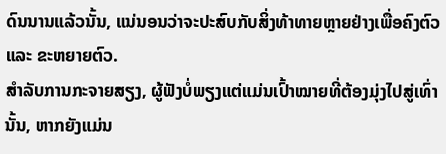ດົນນານແລ້ວນັ້ນ, ແນ່ນອນວ່າຈະປະສົບກັບສິ່ງທ້າທາຍຫຼາຍຢ່າງເພື່ອຄົງຕົວ ແລະ ຂະຫຍາຍຕົວ.
ສຳລັບການກະຈາຍສຽງ, ຜູ້ຟັງບໍ່ພຽງແຕ່ແມ່ນເປົ້າໝາຍທີ່ຕ້ອງມຸ່ງໄປສູ່ເທົ່ານັ້ນ, ຫາກຍັງແມ່ນ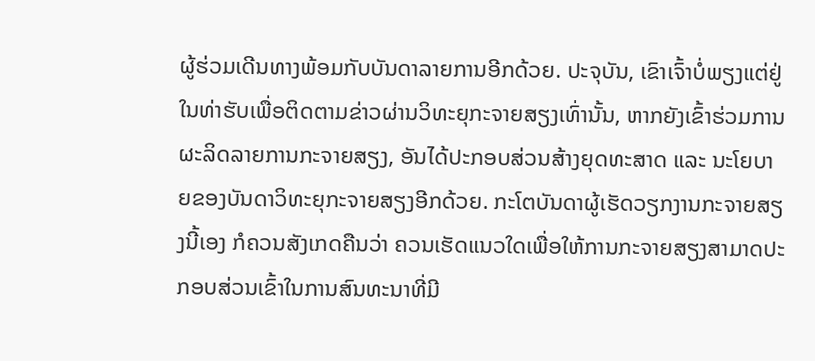ຜູ້ຮ່ວມເດີນທາງພ້ອມກັບບັນດາລາຍການອີກດ້ວຍ. ປະຈຸບັນ, ເຂົາເຈົ້າບໍ່ພຽງແຕ່ຢູ່ໃນທ່າຮັບເພື່ອຕິດຕາມຂ່າວຜ່ານວິທະຍຸກະຈາຍສຽງເທົ່ານັ້ນ, ຫາກຍັງເຂົ້າຮ່ວມການຜະລິດລາຍການກະຈາຍສຽງ, ອັນໄດ້ປະກອບສ່ວນສ້າງຍຸດທະສາດ ແລະ ນະໂຍບາຍຂອງບັນດາວິທະຍຸກະຈາຍສຽງອີກດ້ວຍ. ກະໂຕບັນດາຜູ້ເຮັດວຽກງານກະຈາຍສຽງນີ້ເອງ ກໍຄວນສັງເກດຄືນວ່າ ຄວນເຮັດແນວໃດເພື່ອໃຫ້ການກະຈາຍສຽງສາມາດປະກອບສ່ວນເຂົ້າໃນການສົນທະນາທີ່ມີ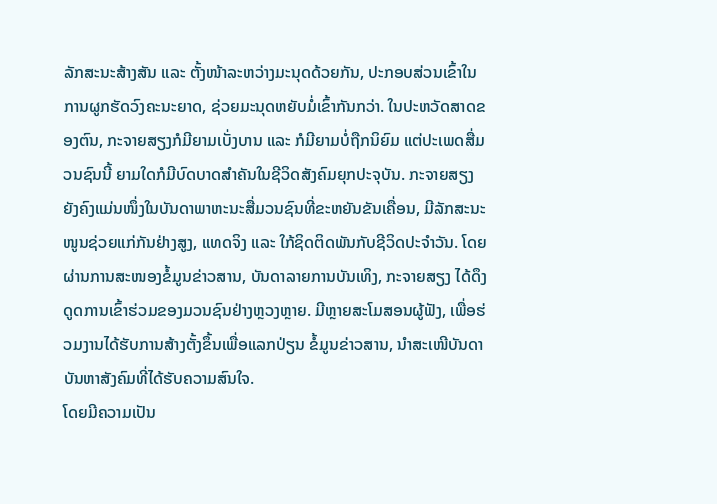ລັກສະນະສ້າງສັນ ແລະ ຕັ້ງໜ້າລະຫວ່າງມະນຸດດ້ວຍກັນ, ປະກອບສ່ວນເຂົ້າໃນການຜູກຮັດວົງຄະນະຍາດ, ຊ່ວຍມະນຸດຫຍັບມໍ່ເຂົ້າກັນກວ່າ. ໃນປະຫວັດສາດຂອງຕົນ, ກະຈາຍສຽງກໍມີຍາມເບັ່ງບານ ແລະ ກໍມີຍາມບໍ່ຖືກນິຍົມ ແຕ່ປະເພດສື່ມວນຊົນນີ້ ຍາມໃດກໍມີບົດບາດສຳຄັນໃນຊີວິດສັງຄົມຍຸກປະຈຸບັນ. ກະຈາຍສຽງ ຍັງຄົງແມ່ນໜຶ່ງໃນບັນດາພາຫະນະສື່ມວນຊົນທີ່ຂະຫຍັນຂັນເຄື່ອນ, ມີລັກສະນະໜູນຊ່ວຍແກ່ກັນຢ່າງສູງ, ແທດຈິງ ແລະ ໃກ້ຊິດຕິດພັນກັບຊີວິດປະຈຳວັນ. ໂດຍຜ່ານການສະໜອງຂໍ້ມູນຂ່າວສານ, ບັນດາລາຍການບັນເທິງ, ກະຈາຍສຽງ ໄດ້ດຶງດູດການເຂົ້າຮ່ວມຂອງມວນຊົນຢ່າງຫຼວງຫຼາຍ. ມີຫຼາຍສະໂມສອນຜູ້ຟັງ, ເພື່ອຮ່ວມງານໄດ້ຮັບການສ້າງຕັ້ງຂຶ້ນເພື່ອແລກປ່ຽນ ຂໍ້ມູນຂ່າວສານ, ນຳສະເໜີບັນດາບັນຫາສັງຄົມທີ່ໄດ້ຮັບຄວາມສົນໃຈ.
ໂດຍມີຄວາມເປັນ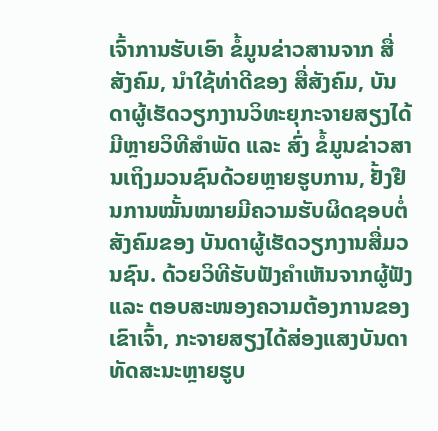ເຈົ້າການຮັບເອົາ ຂໍ້ມູນຂ່າວສານຈາກ ສື່ສັງຄົມ, ນຳໃຊ້ທ່າດີຂອງ ສື່ສັງຄົມ, ບັນດາຜູ້ເຮັດວຽກງານວິທະຍຸກະຈາຍສຽງໄດ້ມີຫຼາຍວິທີສຳພັດ ແລະ ສົ່ງ ຂໍ້ມູນຂ່າວສານເຖິງມວນຊົນດ້ວຍຫຼາຍຮູບການ, ຢັ້ງຢືນການໝັ້ນໝາຍມີຄວາມຮັບຜິດຊອບຕໍ່ສັງຄົມຂອງ ບັນດາຜູ້ເຮັດວຽກງານສື່ມວນຊົນ. ດ້ວຍວິທີຮັບຟັງຄຳເຫັນຈາກຜູ້ຟັງ ແລະ ຕອບສະໜອງຄວາມຕ້ອງການຂອງເຂົາເຈົ້າ, ກະຈາຍສຽງໄດ້ສ່ອງແສງບັນດາທັດສະນະຫຼາຍຮູບ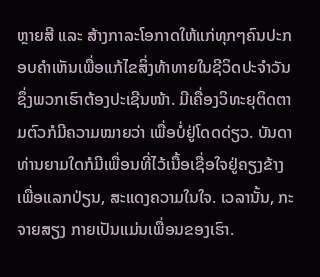ຫຼາຍສີ ແລະ ສ້າງກາລະໂອກາດໃຫ້ແກ່ທຸກໆຄົນປະກອບຄຳເຫັນເພື່ອແກ້ໄຂສິ່ງທ້າທາຍໃນຊີວິດປະຈຳວັນ ຊຶ່ງພວກເຮົາຕ້ອງປະເຊີນໜ້າ. ມີເຄື່ອງວິທະຍຸຕິດຕາມຕົວກໍມີຄວາມໝາຍວ່າ ເພື່ອບໍ່ຢູ່ໂດດດ່ຽວ. ບັນດາທ່ານຍາມໃດກໍມີເພື່ອນທີ່ໄວ້ເນື້ອເຊື່ອໃຈຢູ່ຄຽງຂ້າງເພື່ອແລກປ່ຽນ, ສະແດງຄວາມໃນໃຈ. ເວລານັ້ນ, ກະຈາຍສຽງ ກາຍເປັນແມ່ນເພື່ອນຂອງເຮົາ.